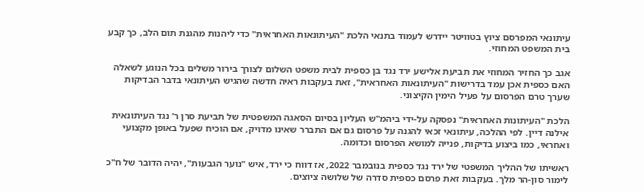עיתונאי המפרסם ציוץ בטוויטר יידרש לעמוד בתנאי הלכת "העיתונאות האחראית" כדי ליהנות מהגנת תום הלב, כך קבע בית המשפט המחוזי.

אגב כך החזיר המחוזי את תביעת אלישע ירד נגד בן כספית לבית משפט השלום לצורך בירור משלים בכל הנוגע לשאלה האם כספית אכן עמד בדרישות "העיתונאות האחראית", זאת בעקבות ראיה חדשה שהגיש העיתונאי בדבר הבדיקות שערך טרם הפרסום על פעיל הימין הקיצוני.

הלכת "העיתונות האחראית" נפסקה על-ידי ביהמ"ש העליון בסיום הסאגה המשפטית של תביעת סרן ר' נגד העיתונאית אילנה דיין. לפי ההלכה, עיתונאי זכאי להגנה על פרסום גם אם התברר שאינו מדויק, אם הוכיח שפעל באופן מקצועי ואחראי, כמו ביצוע בדיקות, פנייה למושא הפרסום וכדומה.

ראשיתו של ההליך המשפטי של ירד נגד כספית בנובמבר 2022, אז דווח כי ירד, איש "נוער הגבעות", יהיה הדובר של ח"כ לימור סון-הר מלך. בעקבות זאת פרסם כספית סדרה של שלושה ציוצים.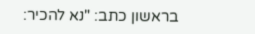בראשון כתב: "נא להכיר: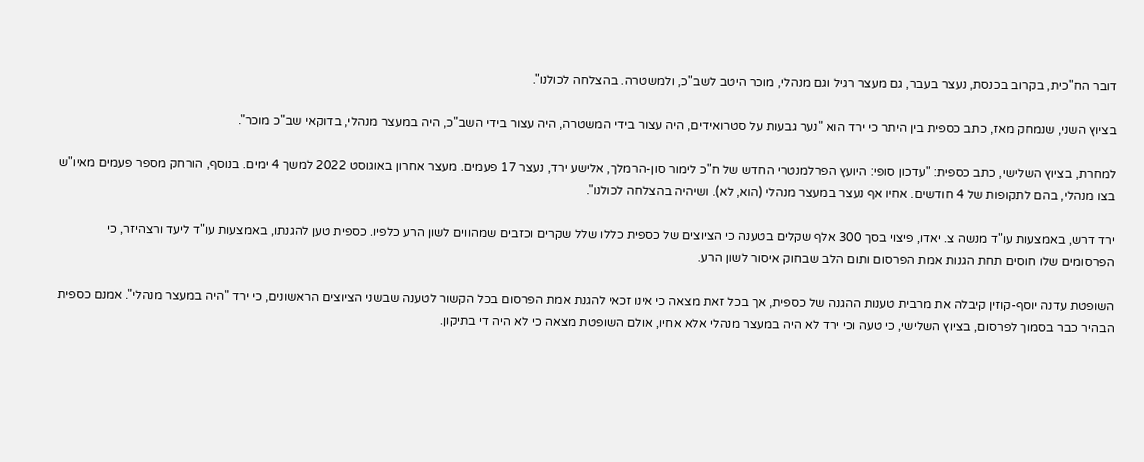דובר הח"כית, בקרוב בכנסת, נעצר בעבר, גם מעצר רגיל וגם מנהלי, מוכר היטב לשב"כ, ולמשטרה. בהצלחה לכולנו".

בציוץ השני, שנמחק מאז, כתב כספית בין היתר כי ירד הוא "נער גבעות על סטרואידים, היה עצור בידי המשטרה, היה עצור בידי השב"כ, היה במעצר מנהלי, בדוקאי שב"כ מוכר".

למחרת, בציוץ השלישי, כתב כספית: "עדכון סופי: היועץ הפרלמנטרי החדש של ח"כ לימור סון-הרמלך, אלישע ירד, נעצר 17 פעמים. מעצר אחרון באוגוסט 2022 למשך 4 ימים. בנוסף, הורחק מספר פעמים מאיו"ש בצו מנהלי, בהם לתקופות של 4 חודשים. אחיו אף נעצר במעצר מנהלי (הוא, לא). ושיהיה בהצלחה לכולנו".

ירד דרש, באמצעות עו"ד מנשה צ. יאדו, פיצוי בסך 300 אלף שקלים בטענה כי הציוצים של כספית כללו שלל שקרים וכזבים שמהווים לשון הרע כלפיו. כספית טען להגנתו, באמצעות עו"ד ליעד ורצהיזר, כי הפרסומים שלו חוסים תחת הגנות אמת הפרסום ותום הלב שבחוק איסור לשון הרע.

השופטת עדנה יוסף-קוזין קיבלה את מרבית טענות ההגנה של כספית, אך בכל זאת מצאה כי אינו זכאי להגנת אמת הפרסום בכל הקשור לטענה שבשני הציוצים הראשונים, כי ירד "היה במעצר מנהלי". אמנם כספית הבהיר כבר בסמוך לפרסום, בציוץ השלישי, כי טעה וכי ירד לא היה במעצר מנהלי אלא אחיו, אולם השופטת מצאה כי לא היה די בתיקון.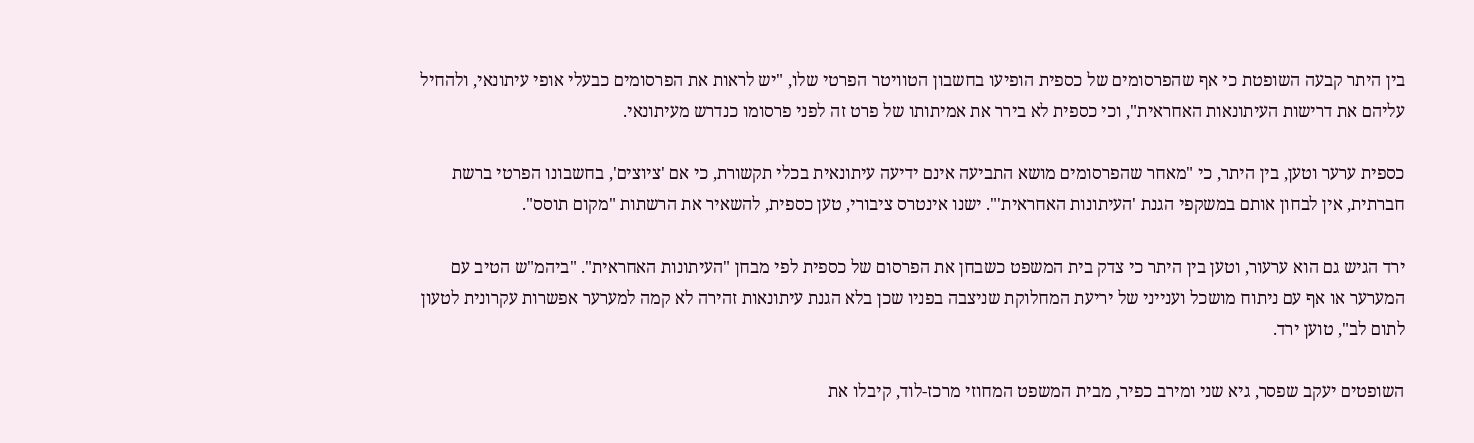בין היתר קבעה השופטת כי אף שהפרסומים של כספית הופיעו בחשבון הטוויטר הפרטי שלו, "יש לראות את הפרסומים כבעלי אופי עיתונאי, ולהחיל עליהם את דרישות העיתונאות האחראית", וכי כספית לא בירר את אמיתותו של פרט זה לפני פרסומו כנדרש מעיתונאי.

כספית ערער וטען, בין היתר, כי "מאחר שהפרסומים מושא התביעה אינם ידיעה עיתונאית בכלי תקשורת, כי אם 'ציוצים', בחשבונו הפרטי ברשת חברתית, אין לבחון אותם במשקפי הגנת 'העיתונות האחראית'". ישנו אינטרס ציבורי, טען כספית, להשאיר את הרשתות "מקום תוסס".

ירד הגיש גם הוא ערעור, וטען בין היתר כי צדק בית המשפט כשבחן את הפרסום של כספית לפי מבחן "העיתונות האחראית". "ביהמ"ש הטיב עם המערער או אף עם ניתוח מושכל וענייני של יריעת המחלוקת שניצבה בפניו שכן בלא הגנת עיתונאות זהירה לא קמה למערער אפשרות עקרונית לטעון לתום לב", טוען ירד.

השופטים יעקב שפסר, גיא שני ומירב כפיר, מבית המשפט המחוזי מרכז-לוד, קיבלו את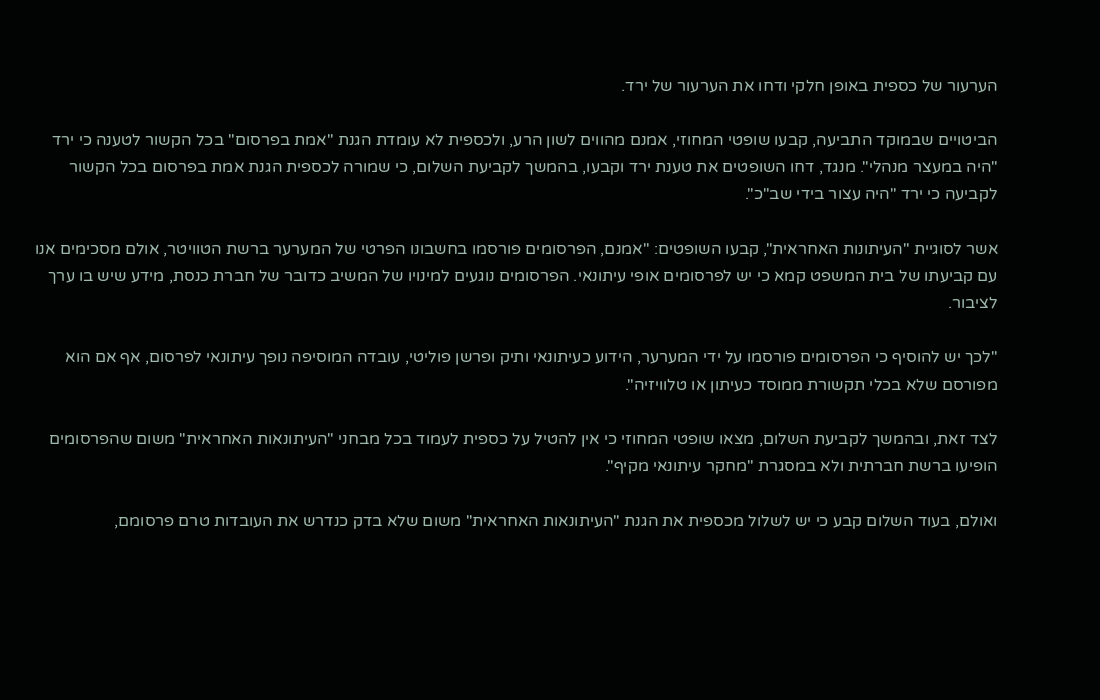הערעור של כספית באופן חלקי ודחו את הערעור של ירד.

הביטויים שבמוקד התביעה, קבעו שופטי המחוזי, אמנם מהווים לשון הרע, ולכספית לא עומדת הגנת "אמת בפרסום" בכל הקשור לטענה כי ירד "היה במעצר מנהלי". מנגד, דחו השופטים את טענת ירד וקבעו, בהמשך לקביעת השלום, כי שמורה לכספית הגנת אמת בפרסום בכל הקשור לקביעה כי ירד "היה עצור בידי שב"כ".

אשר לסוגיית "העיתונות האחראית", קבעו השופטים: "אמנם, הפרסומים פורסמו בחשבונו הפרטי של המערער ברשת הטוויטר, אולם מסכימים אנו עם קביעתו של בית המשפט קמא כי יש לפרסומים אופי עיתונאי. הפרסומים נוגעים למינויו של המשיב כדובר של חברת כנסת, מידע שיש בו ערך לציבור.

"לכך יש להוסיף כי הפרסומים פורסמו על ידי המערער, הידוע כעיתונאי ותיק ופרשן פוליטי, עובדה המוסיפה נופך עיתונאי לפרסום, אף אם הוא מפורסם שלא בכלי תקשורת ממוסד כעיתון או טלוויזיה".

לצד זאת, ובהמשך לקביעת השלום, מצאו שופטי המחוזי כי אין להטיל על כספית לעמוד בכל מבחני "העיתונאות האחראית" משום שהפרסומים הופיעו ברשת חברתית ולא במסגרת "מחקר עיתונאי מקיף".

ואולם, בעוד השלום קבע כי יש לשלול מכספית את הגנת "העיתונאות האחראית" משום שלא בדק כנדרש את העובדות טרם פרסומם,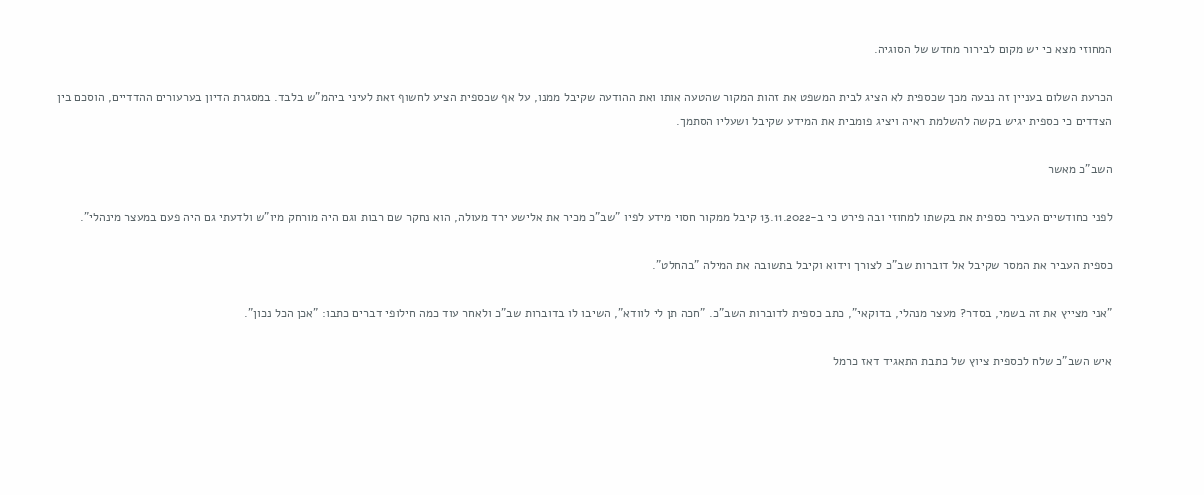המחוזי מצא כי יש מקום לבירור מחדש של הסוגיה.

הכרעת השלום בעניין זה נבעה מכך שכספית לא הציג לבית המשפט את זהות המקור שהטעה אותו ואת ההודעה שקיבל ממנו, על אף שכספית הציע לחשוף זאת לעיני ביהמ"ש בלבד. במסגרת הדיון בערעורים ההדדיים, הוסכם בין הצדדים כי כספית יגיש בקשה להשלמת ראיה ויציג פומבית את המידע שקיבל ושעליו הסתמך.

השב"כ מאשר

לפני כחודשיים העביר כספית את בקשתו למחוזי ובה פירט כי ב-13.11.2022 קיבל ממקור חסוי מידע לפיו "שב"כ מכיר את אלישע ירד מעולה, הוא נחקר שם רבות וגם היה מורחק מיו"ש ולדעתי גם היה פעם במעצר מינהלי".

כספית העביר את המסר שקיבל אל דוברות שב"כ לצורך וידוא וקיבל בתשובה את המילה "בהחלט".

"אני מצייץ את זה בשמי, בסדר? מעצר מנהלי, בדוקאי", כתב כספית לדוברות השב"כ. "חכה תן לי לוודא", השיבו לו בדוברות שב"כ ולאחר עוד כמה חילופי דברים כתבו: "אכן הכל נכון".

איש השב"כ שלח לכספית ציוץ של כתבת התאגיד דאז כרמל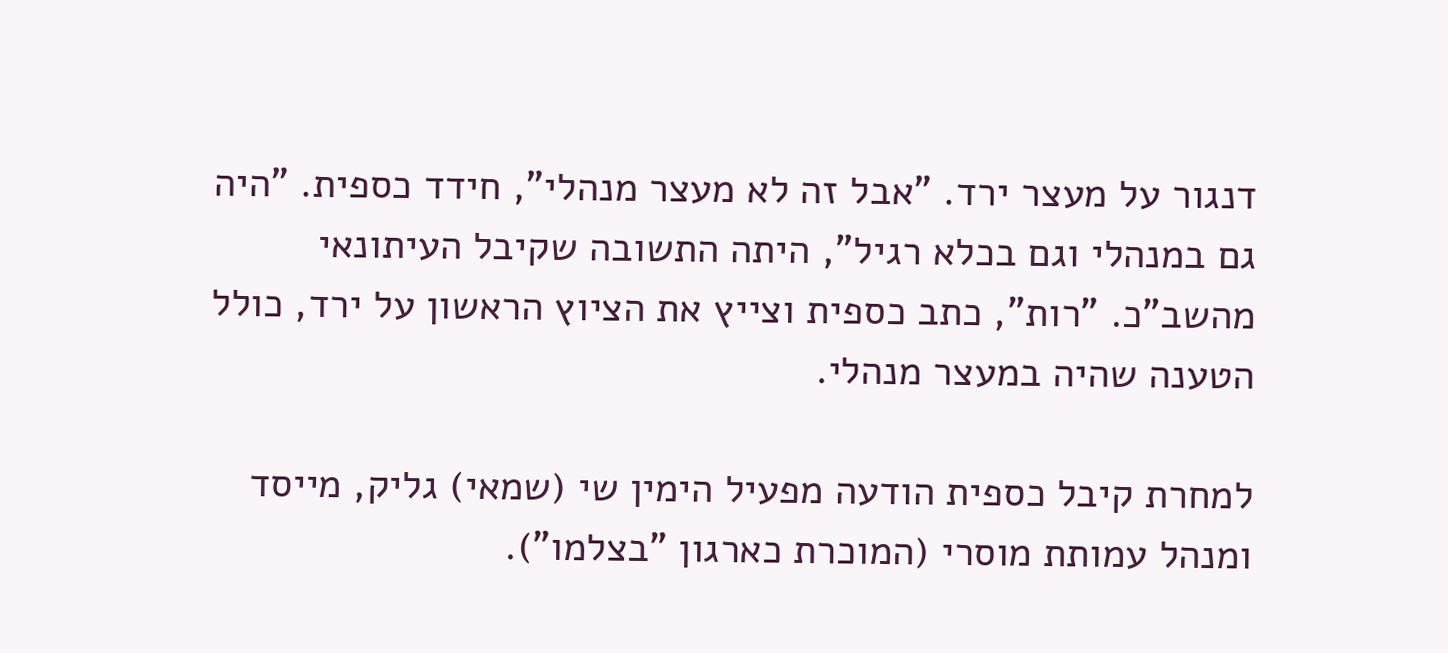דנגור על מעצר ירד. "אבל זה לא מעצר מנהלי", חידד כספית. "היה גם במנהלי וגם בכלא רגיל", היתה התשובה שקיבל העיתונאי מהשב"כ. "רות", כתב כספית וצייץ את הציוץ הראשון על ירד, כולל הטענה שהיה במעצר מנהלי.

למחרת קיבל כספית הודעה מפעיל הימין שי (שמאי) גליק, מייסד ומנהל עמותת מוסרי (המוכרת כארגון "בצלמו").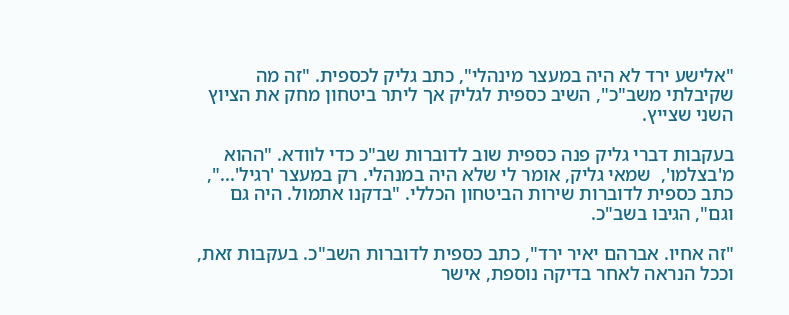"אלישע ירד לא היה במעצר מינהלי", כתב גליק לכספית. "זה מה שקיבלתי משב"כ", השיב כספית לגליק אך ליתר ביטחון מחק את הציוץ השני שצייץ.

בעקבות דברי גליק פנה כספית שוב לדוברות שב"כ כדי לוודא. "ההוא מ'בצלמו',  שמאי גליק, אומר לי שלא היה במנהלי. רק במעצר 'רגיל'...", כתב כספית לדוברות שירות הביטחון הכללי. "בדקנו אתמול. היה גם וגם", הגיבו בשב"כ.

"זה אחיו. אברהם יאיר ירד", כתב כספית לדוברות השב"כ. בעקבות זאת, וככל הנראה לאחר בדיקה נוספת, אישר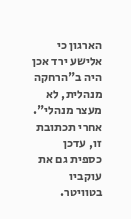הארגון כי אלישע ירד אכן היה ב"הרחקה מנהלית, לא מעצר מנהלי". אחרי תכתובת זו, עדכן כספית גם את עוקביו בטוויטר.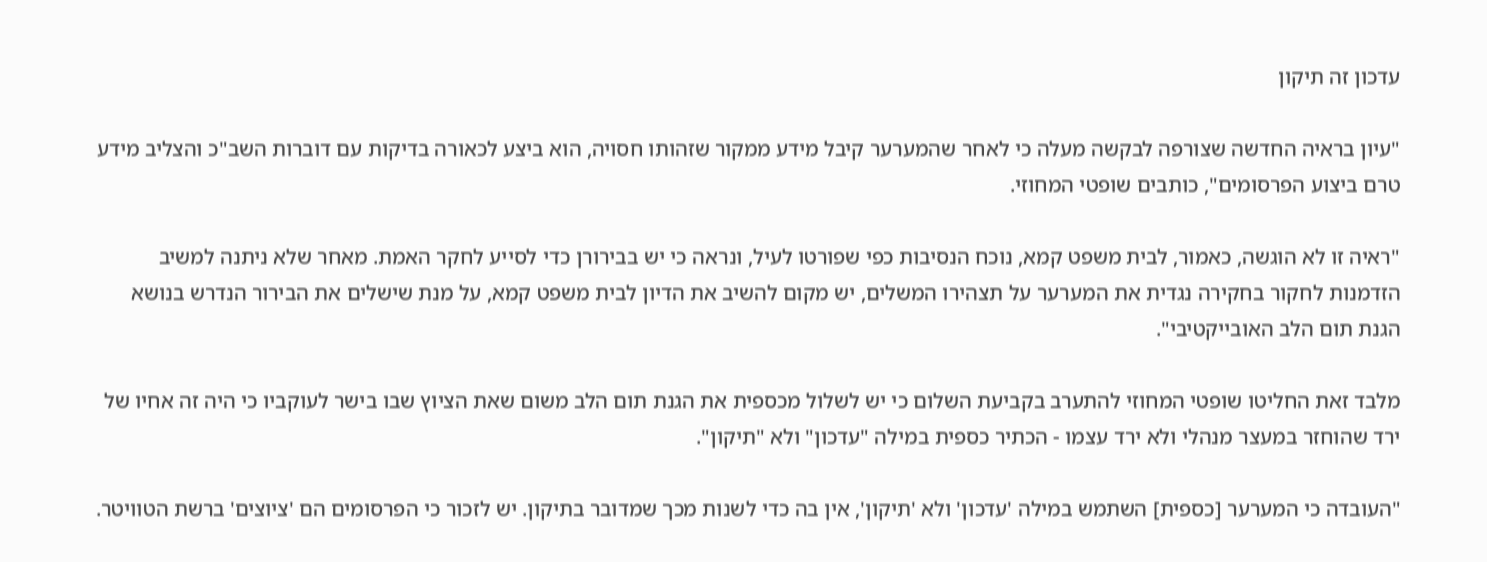עדכון זה תיקון

"עיון בראיה החדשה שצורפה לבקשה מעלה כי לאחר שהמערער קיבל מידע ממקור שזהותו חסויה, הוא ביצע לכאורה בדיקות עם דוברות השב"כ והצליב מידע טרם ביצוע הפרסומים", כותבים שופטי המחוזי.

"ראיה זו לא הוגשה, כאמור, לבית משפט קמא, נוכח הנסיבות כפי שפורטו לעיל, ונראה כי יש בבירורן כדי לסייע לחקר האמת. מאחר שלא ניתנה למשיב הזדמנות לחקור בחקירה נגדית את המערער על תצהירו המשלים, יש מקום להשיב את הדיון לבית משפט קמא, על מנת שישלים את הבירור הנדרש בנושא הגנת תום הלב האובייקטיבי".

מלבד זאת החליטו שופטי המחוזי להתערב בקביעת השלום כי יש לשלול מכספית את הגנת תום הלב משום שאת הציוץ שבו בישר לעוקביו כי היה זה אחיו של ירד שהוחזר במעצר מנהלי ולא ירד עצמו - הכתיר כספית במילה "עדכון" ולא "תיקון".

"העובדה כי המערער [כספית] השתמש במילה 'עדכון' ולא 'תיקון', אין בה כדי לשנות מכך שמדובר בתיקון. יש לזכור כי הפרסומים הם 'ציוצים' ברשת הטוויטר.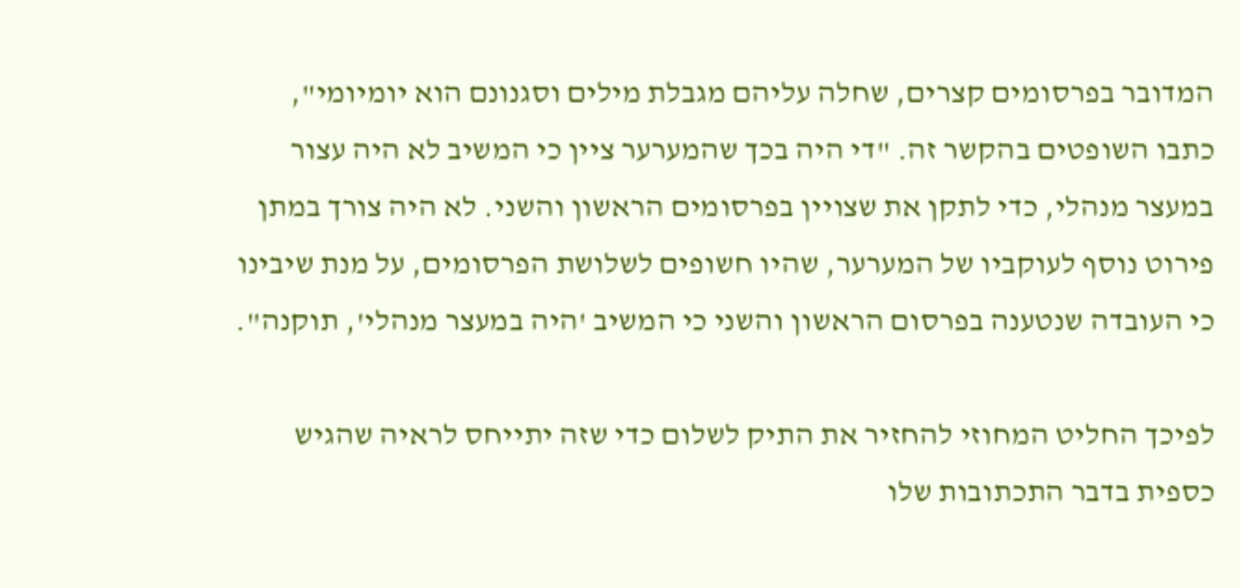המדובר בפרסומים קצרים, שחלה עליהם מגבלת מילים וסגנונם הוא יומיומי", כתבו השופטים בהקשר זה. "די היה בכך שהמערער ציין כי המשיב לא היה עצור במעצר מנהלי, כדי לתקן את שצויין בפרסומים הראשון והשני. לא היה צורך במתן פירוט נוסף לעוקביו של המערער, שהיו חשופים לשלושת הפרסומים, על מנת שיבינו כי העובדה שנטענה בפרסום הראשון והשני כי המשיב 'היה במעצר מנהלי', תוקנה".

לפיכך החליט המחוזי להחזיר את התיק לשלום כדי שזה יתייחס לראיה שהגיש כספית בדבר התכתובות שלו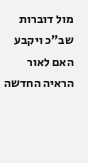מול דוברות שב"כ ויקבע האם לאור הראיה החדשה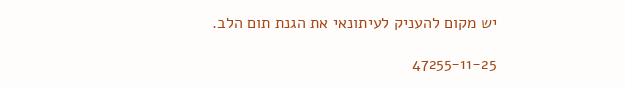יש מקום להעניק לעיתונאי את הגנת תום הלב.

47255-11-25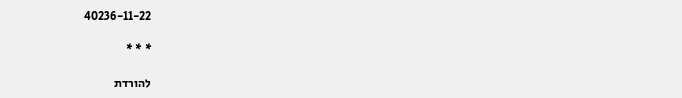40236-11-22

* * *

להורדת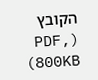הקובץ (PDF, 800KB)